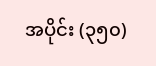အပိုင်း (၃၅၀)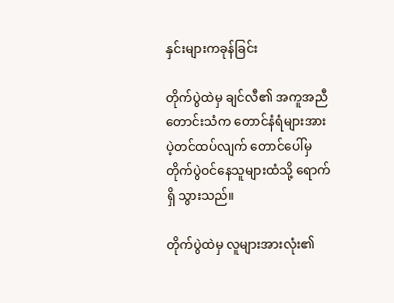နှင်းများကခုန်ခြင်း

တိုက်ပွဲထဲမှ ချင်လီ၏ အကူအညီ တောင်းသံက တောင်နံရံများအား ပဲ့တင်ထပ်လျက် တောင်ပေါ်မှ တိုက်ပွဲဝင်နေသူများထံသို့ ရောက်ရှိ သွားသည်။

တိုက်ပွဲထဲမှ လူများအားလုံး၏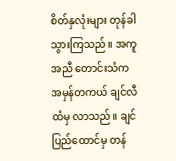စိတ်နှလုံးများ တုန်ခါသွားကြသည်။ အကူအညီ တောင်းသံက အမှန်တကယ် ချင်လီထံမှ လာသည်။ ချင်ပြည်ထောင်မှ တန်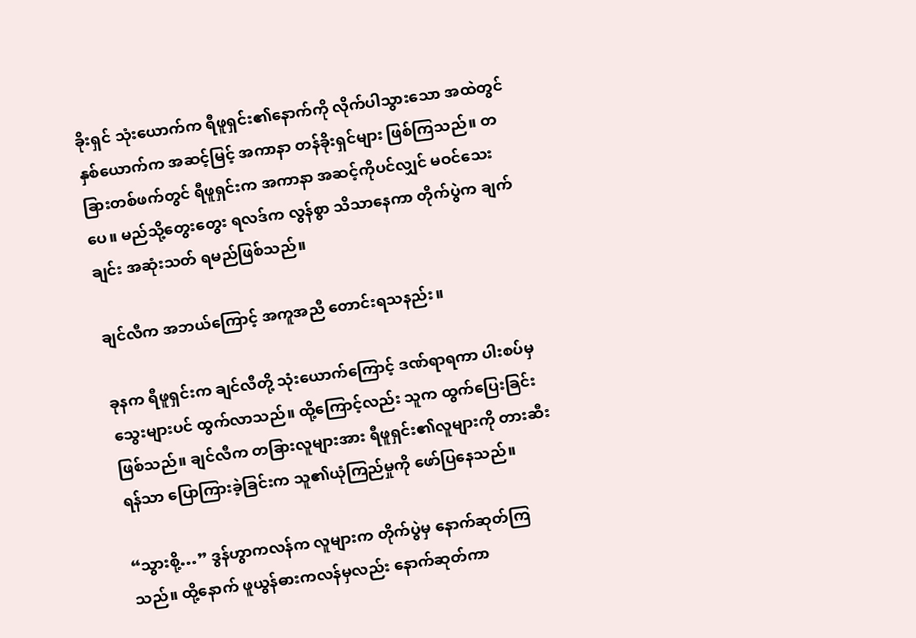ခိုးရှင် သုံးယောက်က ရီဖူရှင်း၏နောက်ကို လိုက်ပါသွားသော အထဲတွင် နှစ်ယောက်က အဆင့်မြင့် အကာနာ တန်ခိုးရှင်များ ဖြစ်ကြသည်။ တခြားတစ်ဖက်တွင် ရီဖူရှင်းက အကာနာ အဆင့်ကိုပင်လျှင် မဝင်သေးပေ။ မည်သို့တွေးတွေး ရလဒ်က လွန်စွာ သိသာနေကာ တိုက်ပွဲက ချက်ချင်း အဆုံးသတ် ရမည်ဖြစ်သည်။

ချင်လီက အဘယ်ကြောင့် အကူအညီ တောင်းရသနည်း။

ခုနက ရီဖူရှင်းက ချင်လီတို့ သုံးယောက်ကြောင့် ဒဏ်ရာရကာ ပါးစပ်မှ သွေးများပင် ထွက်လာသည်။ ထို့ကြောင့်လည်း သူက ထွက်ပြေးခြင်း ဖြစ်သည်။ ချင်လီက တခြားလူများအား ရီဖူရှင်း၏လူများကို တားဆီးရန်သာ ပြောကြားခဲ့ခြင်းက သူ၏ယုံကြည်မှုကို ဖော်ပြနေသည်။

“သွားစို့…” ဒွန်ဟွာကလန်က လူများက တိုက်ပွဲမှ နောက်ဆုတ်ကြသည်။ ထို့နောက် ဖူယွန်ဓားကလန်မှလည်း နောက်ဆုတ်ကာ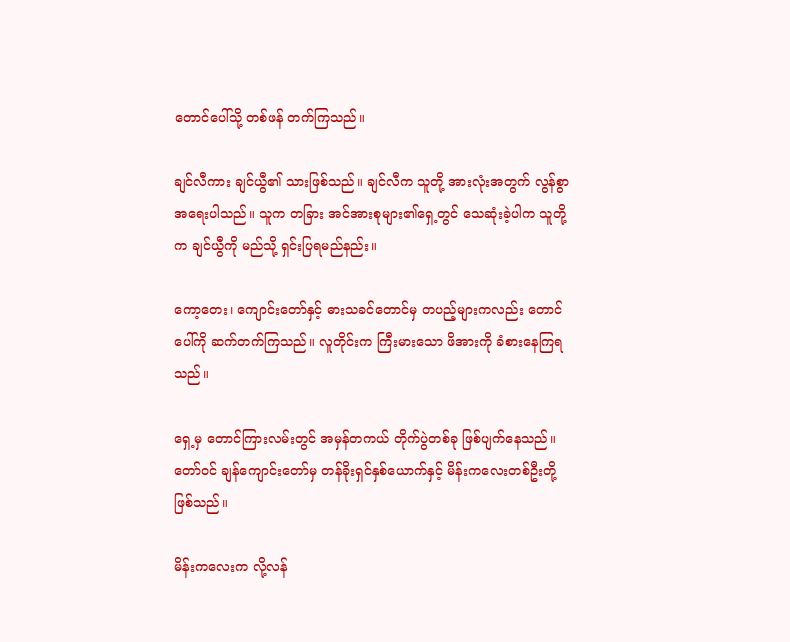တောင်ပေါ်သို့ တစ်ဖန် တက်ကြသည်။

ချင်လီကား ချင်ယွီ၏ သားဖြစ်သည်။ ချင်လီက သူတို့ အားလုံးအတွက် လွန်စွာ အရေးပါသည်။ သူက တခြား အင်အားစုများ၏ရှေ့တွင် သေဆုံးခဲ့ပါက သူတို့က ချင်ယွီကို မည်သို့ ရှင်းပြရမည်နည်း။

ကော့တေး၊ ကျောင်းတော်နှင့် ဓားသခင်တောင်မှ တပည့်များကလည်း တောင်ပေါ်ကို ဆက်တက်ကြသည်။ လူတိုင်းက ကြီးမားသော ဖိအားကို ခံစားနေကြရသည်။

ရှေ့မှ တောင်ကြားလမ်းတွင် အမှန်တကယ် တိုက်ပွဲတစ်ခု ဖြစ်ပျက်နေသည်။ တော်ဝင် ချန်ကျောင်းတော်မှ တန်ခိုးရှင်နှစ်ယောက်နှင့် မိန်းကလေးတစ်ဦးတို့ ဖြစ်သည်။

မိန်းကလေးက လို့လန်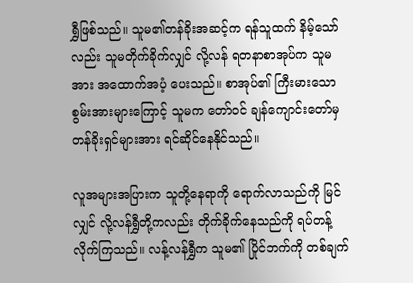ရွှီဖြစ်သည်။ သူမ၏တန်ခိုးအဆင့်က ရန်သူထက် နိမ့်သော်လည်း သူမတိုက်ခိုက်လျှင် လို့လန် ရတနာစာအုပ်က သူမအား အထောက်အပံ့ ပေးသည်။ စာအုပ်၏ ကြီးမားသော စွမ်းအားများကြောင့် သူမက တော်ဝင် ချန်ကျောင်းတော်မှ တန်ခိုးရှင်များအား ရင်ဆိုင်နေနိုင်သည်။

လူအများအပြားက သူတို့နေရာကို ရောက်လာသည်ကို မြင်လျှင် လို့လန်ရွှီတို့ကလည်း တိုက်ခိုက်နေသည်ကို ရပ်တန့်လိုက်ကြသည်။ လန့်လန်ရွှီက သူမ၏ ပြိုင်ဘက်ကို တစ်ချက်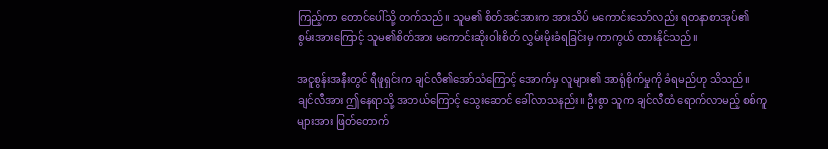ကြည့်ကာ တောင်ပေါ်သို့ တက်သည်။ သူမ၏ စိတ်အင်အားက အားသိပ် မကောင်းသော်လည်း ရတနာစာအုပ်၏ စွမ်းအားကြောင့် သူမ၏စိတ်အား မကောင်းဆိုးဝါးစိတ် လွှမ်းမိုးခံရခြင်းမှ ကာကွယ် ထားနိုင်သည်။

အငူစွန်းအနီးတွင် ရီဖူရှင်းက ချင်လီ၏အော်သံကြောင့် အောက်မှ လူများ၏ အာရုံစိုက်မှုကို ခံရမည်ဟု သိသည်။ ချင်လီအား ဤနေရာသို့ အဘယ်ကြောင့် သွေးဆောင် ခေါ်လာသနည်း။ ဦးစွာ သူက ချင်လီထံ ရောက်လာမည့် စစ်ကူများအား ဖြတ်တောက်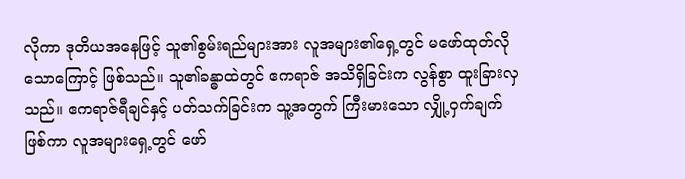လိုကာ ဒုတိယအနေဖြင့် သူ၏စွမ်းရည်များအား လူအများ၏ရှေ့တွင် မဖော်ထုတ်လိုသောကြောင့် ဖြစ်သည်။ သူ၏ခန္ဓာထဲတွင် ဧကရာဇ် အသိရှိခြင်းက လွန်စွာ ထူးခြားလှသည်။ ဧကရာဇ်ရီချင်နှင့် ပတ်သက်ခြင်းက သူ့အတွက် ကြီးမားသော လျှို့ဝှက်ချက်ဖြစ်ကာ လူအများရှေ့တွင် ဖော်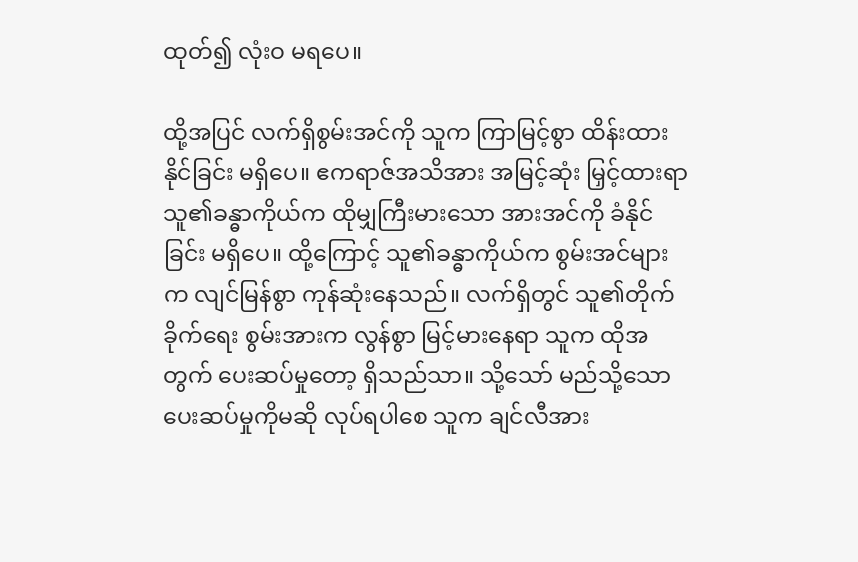ထုတ်၍ လုံးဝ မရပေ။

ထို့အပြင် လက်ရှိစွမ်းအင်ကို သူက ကြာမြင့်စွာ ထိန်းထားနိုင်ခြင်း မရှိပေ။ ဧကရာဇ်အသိအား အမြင့်ဆုံး မြှင့်ထားရာ သူ၏ခန္ဓာကိုယ်က ထိုမျှကြီးမားသော အားအင်ကို ခံနိုင်ခြင်း မရှိပေ။ ထို့ကြောင့် သူ၏ခန္ဓာကိုယ်က စွမ်းအင်များက လျင်မြန်စွာ ကုန်ဆုံးနေသည်။ လက်ရှိတွင် သူ၏တိုက်ခိုက်ရေး စွမ်းအားက လွန်စွာ မြင့်မားနေရာ သူက ထိုအတွက် ပေးဆပ်မှုတော့ ရှိသည်သာ။ သို့သော် မည်သို့သော ပေးဆပ်မှုကိုမဆို လုပ်ရပါစေ သူက ချင်လီအား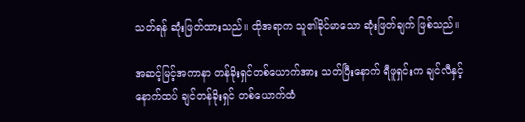သတ်ရန် ဆုံးဖြတ်ထားသည်။ ထိုအရာက သူ၏ခိုင်မာသော ဆုံးဖြတ်ချက် ဖြစ်သည်။

အဆင့်မြင့်အကာနာ တန်ခိုးရှင်တစ်ယောက်အား သတ်ပြီးနောက် ရီဖူရှင်းက ချင်လီနှင့် နောက်ထပ် ချင်တန်ခိုးရှင် တစ်ယောက်ထံ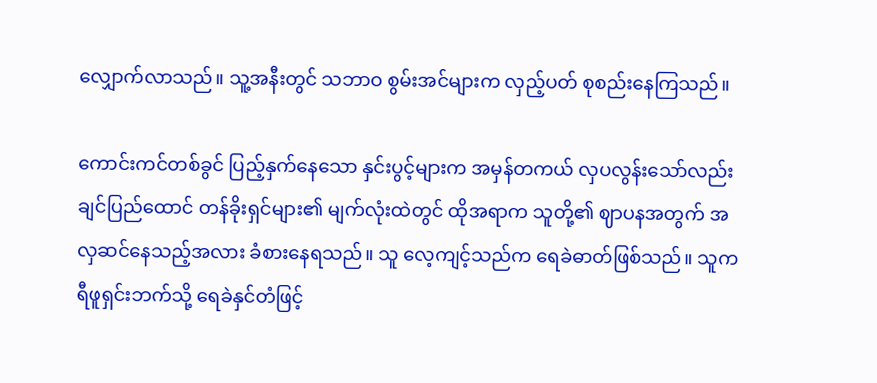လျှောက်လာသည်။ သူ့အနီးတွင် သဘာဝ စွမ်းအင်များက လှည့်ပတ် စုစည်းနေကြသည်။

ကောင်းကင်တစ်ခွင် ပြည့်နှက်နေသော နှင်းပွင့်များက အမှန်တကယ် လှပလွန်းသော်လည်း ချင်ပြည်ထောင် တန်ခိုးရှင်များ၏ မျက်လုံးထဲတွင် ထိုအရာက သူတို့၏ ဈာပနအတွက် အလှဆင်နေသည့်အလား ခံစားနေရသည်။ သူ လေ့ကျင့်သည်က ရေခဲဓာတ်ဖြစ်သည်။ သူက ရီဖူရှင်းဘက်သို့ ရေခဲနှင်တံဖြင့်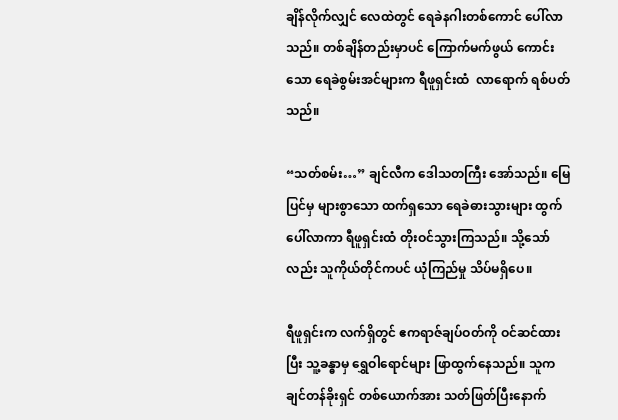ချိန်လိုက်လျှင် လေထဲတွင် ရေခဲနဂါးတစ်ကောင် ပေါ်လာသည်။ တစ်ချိန်တည်းမှာပင် ကြောက်မက်ဖွယ် ကောင်းသော ရေခဲစွမ်းအင်များက ရီဖူရှင်းထံ  လာရောက် ရစ်ပတ်သည်။

“သတ်စမ်း…” ချင်လီက ဒေါသတကြီး အော်သည်။ မြေပြင်မှ များစွာသော ထက်ရှသော ရေခဲဓားသွားများ ထွက်ပေါ်လာကာ ရီဖူရှင်းထံ တိုးဝင်သွားကြသည်။ သို့သော်လည်း သူကိုယ်တိုင်ကပင် ယုံကြည်မှု သိပ်မရှိပေ။

ရီဖူရှင်းက လက်ရှိတွင် ဧကရာဇ်ချပ်ဝတ်ကို ဝင်ဆင်ထားပြီး သူ့ခန္ဓာမှ ရွှေဝါရောင်များ ဖြာထွက်နေသည်။ သူက ချင်တန်ခိုးရှင် တစ်ယောက်အား သတ်ဖြတ်ပြီးနောက်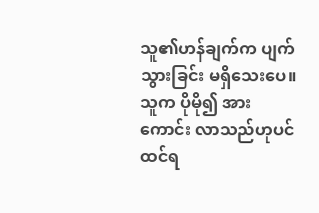သူ၏ဟန်ချက်က ပျက်သွားခြင်း မရှိသေးပေ။ သူက ပိုမို၍ အားကောင်း လာသည်ဟုပင် ထင်ရ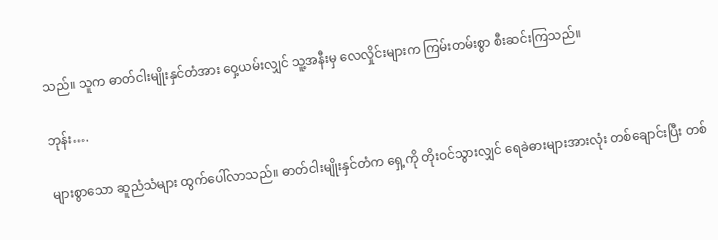သည်။ သူက ဓာတ်ငါးမျိုးနှင်တံအား ဝှေ့ယမ်းလျှင် သူ့အနီးမှ လေလှိုင်းများက ကြမ်းတမ်းစွာ စီးဆင်းကြသည်။

ဘုန်း….

များစွာသော ဆူညံသံများ ထွက်ပေါ်လာသည်။ ဓာတ်ငါးမျိုးနှင်တံက ရှေ့ကို တိုးဝင်သွားလျှင် ရေခဲဓားများအားလုံး တစ်ချောင်းပြီး တစ်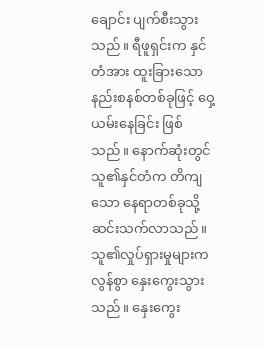ချောင်း ပျက်စီးသွားသည်။ ရီဖူရှင်းက နှင်တံအား ထူးခြားသော နည်းစနစ်တစ်ခုဖြင့် ဝှေ့ယမ်းနေခြင်း ဖြစ်သည်။ နောက်ဆုံးတွင် သူ၏နှင်တံက တိကျသော နေရာတစ်ခုသို့ ဆင်းသက်လာသည်။ သူ၏လှုပ်ရှားမှုများက လွန်စွာ နှေးကွေးသွားသည်။ နှေးကွေး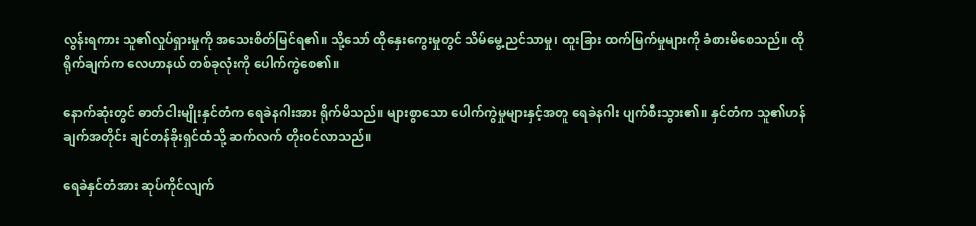လွန်းရကား သူ၏လှုပ်ရှားမှုကို အသေးစိတ်မြင်ရ၏။ သို့သော် ထိုနှေးကွေးမှုတွင် သိမ်မွေ့ညင်သာမှု၊ ထူးခြား ထက်မြက်မှုများကို ခံစားမိစေသည်။ ထိုရိုက်ချက်က လေဟာနယ် တစ်ခုလုံးကို ပေါက်ကွဲစေ၏။

နောက်ဆုံးတွင် ဓာတ်ငါးမျိုးနှင်တံက ရေခဲနဂါးအား ရိုက်မိသည်။ များစွာသော ပေါက်ကွဲမှုများနှင့်အတူ ရေခဲနဂါး ပျက်စီးသွား၏။ နှင်တံက သူ၏ဟန်ချက်အတိုင်း ချင်တန်ခိုးရှင်ထံသို့ ဆက်လက် တိုးဝင်လာသည်။

ရေခဲနှင်တံအား ဆုပ်ကိုင်လျက်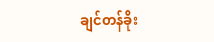ချင်တန်ခိုး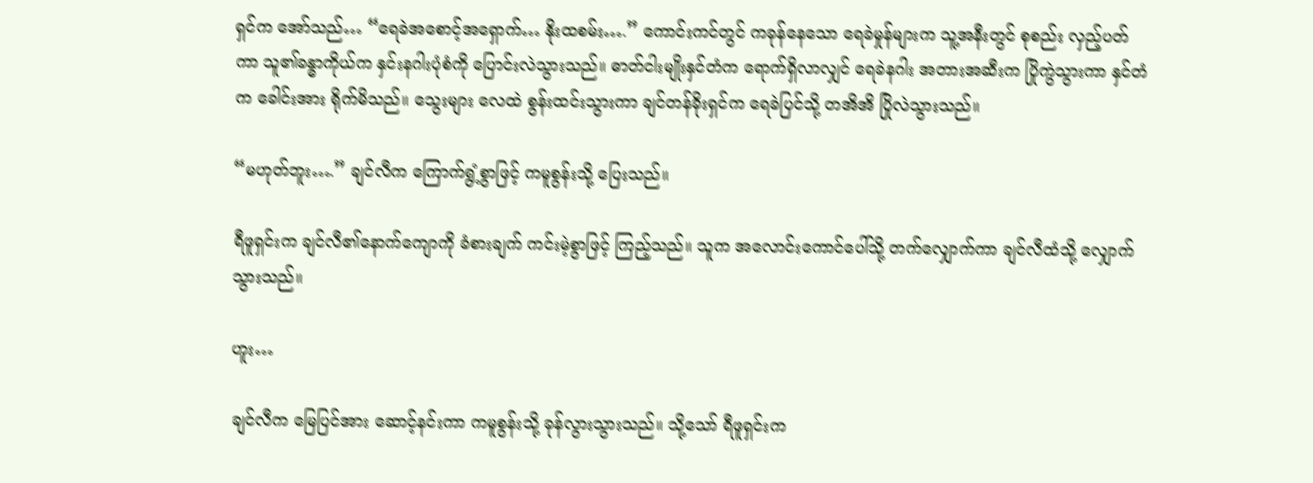ရှင်က အော်သည်… “ရေခဲအစောင့်အရှောက်… နိုးထစမ်း….” ကောင်းကင်တွင် ကခုန်နေသော ရေခဲမှုန်များက သူ့အနီးတွင် စုစည်း လှည့်ပတ်ကာ သူ၏ခန္ဓာကိုယ်က နှင်းနဂါးပုံစံကို ပြောင်းလဲသွားသည်။ ဓာတ်ငါးမျိုးနှင်တံက ရောက်ရှိလာလျှင် ရေခဲနဂါး အတားအဆီးက ပြိုကွဲသွားကာ နှင်တံက ခေါင်းအား ရိုက်မိသည်။ သွေးများ လေထဲ စွန်းထင်းသွားကာ ချင်တန်ခိုးရှင်က ရေခဲပြင်သို့ တအိအိ ပြိုလဲသွားသည်။

“မဟုတ်ဘူး….” ချင်လီက ကြောက်ရွံ့စွာဖြင့် ကမူစွန်းသို့ ပြေးသည်။

ရီဖူရှင်းက ချင်လီ၏နောက်ကျောကို ခံစားချက် ကင်းမဲ့စွာဖြင့် ကြည့်သည်။ သူက အလောင်းကောင်ပေါ်သို့ တက်လျှောက်ကာ ချင်လီထံသို့ လျှောက်သွားသည်။

ဟူး…

ချင်လီက မြေပြင်အား ဆောင့်နင်းကာ ကမူစွန်းသို့ ခုန်လွားသွားသည်။ သို့သော် ရီဖူရှင်းက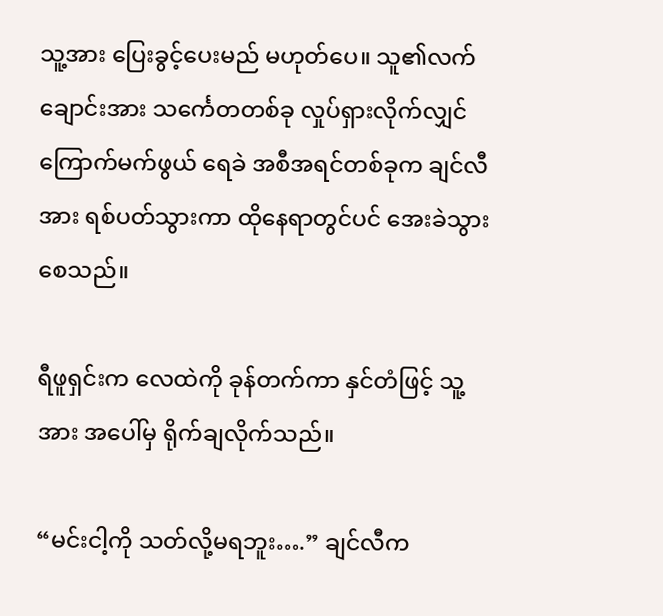သူ့အား ပြေးခွင့်ပေးမည် မဟုတ်ပေ။ သူ၏လက်ချောင်းအား သင်္ကေတတစ်ခု လှုပ်ရှားလိုက်လျှင် ကြောက်မက်ဖွယ် ရေခဲ အစီအရင်တစ်ခုက ချင်လီအား ရစ်ပတ်သွားကာ ထိုနေရာတွင်ပင် အေးခဲသွားစေသည်။

ရီဖူရှင်းက လေထဲကို ခုန်တက်ကာ နှင်တံဖြင့် သူ့အား အပေါ်မှ ရိုက်ချလိုက်သည်။

“မင်းငါ့ကို သတ်လို့မရဘူး….” ချင်လီက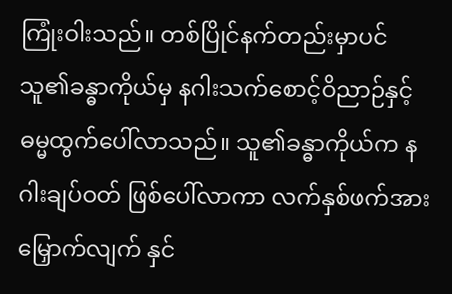ကြုံးဝါးသည်။ တစ်ပြိုင်နက်တည်းမှာပင် သူ၏ခန္ဓာကိုယ်မှ နဂါးသက်စောင့်ဝိညာဉ်နှင့် ဓမ္မထွက်ပေါ်လာသည်။ သူ၏ခန္ဓာကိုယ်က နဂါးချပ်ဝတ် ဖြစ်ပေါ်လာကာ လက်နှစ်ဖက်အား မြှောက်လျက် နှင်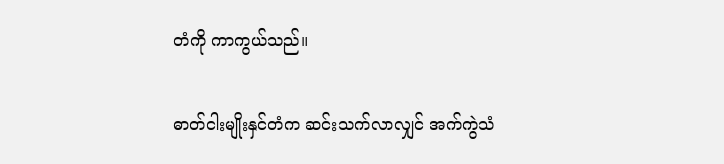တံကို ကာကွယ်သည်။

ဓာတ်ငါးမျိုးနှင်တံက ဆင်းသက်လာလျှင် အက်ကွဲသံ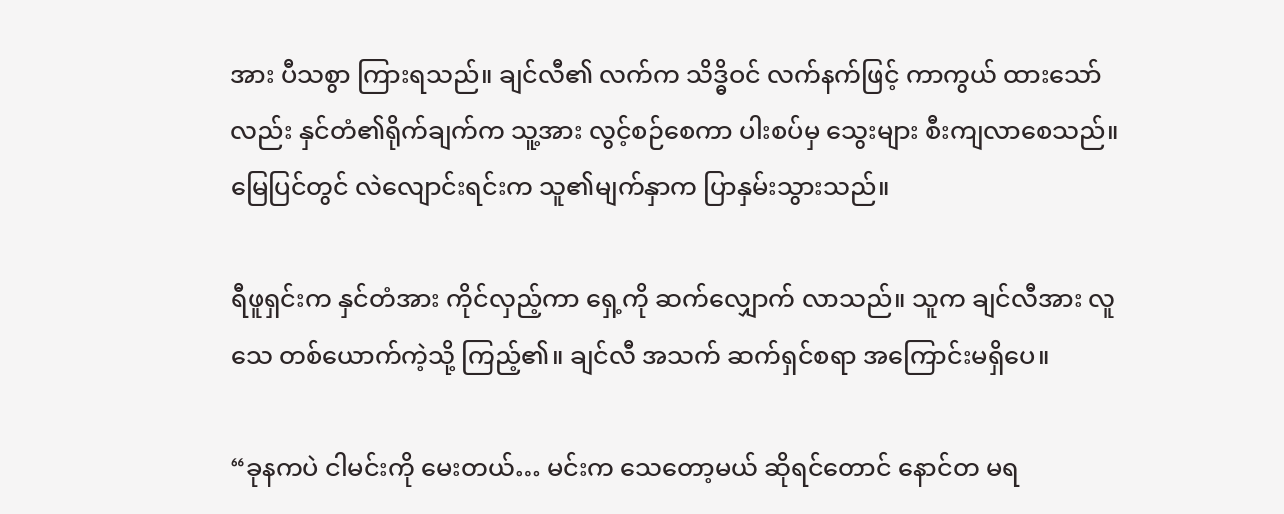အား ပီသစွာ ကြားရသည်။ ချင်လီ၏ လက်က သိဒ္ဓိဝင် လက်နက်ဖြင့် ကာကွယ် ထားသော်လည်း နှင်တံ၏ရိုက်ချက်က သူ့အား လွင့်စဉ်စေကာ ပါးစပ်မှ သွေးများ စီးကျလာစေသည်။ မြေပြင်တွင် လဲလျောင်းရင်းက သူ၏မျက်နှာက ပြာနှမ်းသွားသည်။

ရီဖူရှင်းက နှင်တံအား ကိုင်လှည့်ကာ ရှေ့ကို ဆက်လျှောက် လာသည်။ သူက ချင်လီအား လူသေ တစ်ယောက်ကဲ့သို့ ကြည့်၏။ ချင်လီ အသက် ဆက်ရှင်စရာ အကြောင်းမရှိပေ။

“ခုနကပဲ ငါမင်းကို မေးတယ်… မင်းက သေတော့မယ် ဆိုရင်တောင် နောင်တ မရ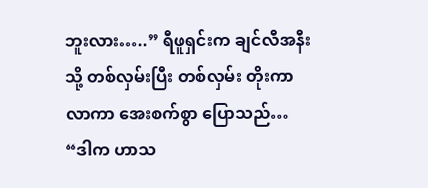ဘူးလား…..” ရီဖူရှင်းက ချင်လီအနီးသို့ တစ်လှမ်းပြီး တစ်လှမ်း တိုးကာလာကာ အေးစက်စွာ ပြောသည်… “ဒါက ဟာသ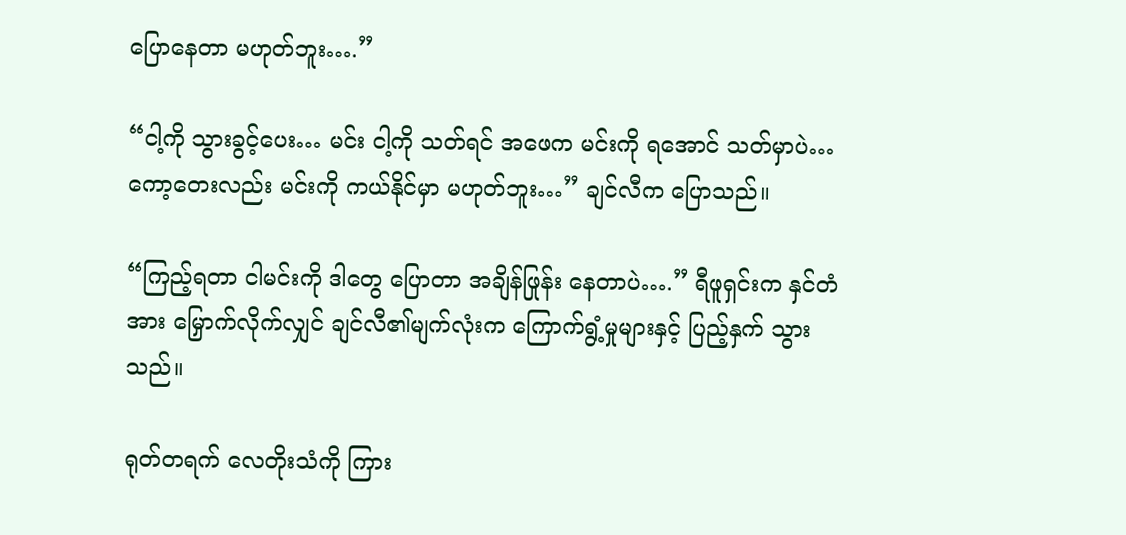ပြောနေတာ မဟုတ်ဘူး….”

“ငါ့ကို သွားခွင့်ပေး… မင်း ငါ့ကို သတ်ရင် အဖေက မင်းကို ရအောင် သတ်မှာပဲ… ကော့တေးလည်း မင်းကို ကယ်နိုင်မှာ မဟုတ်ဘူး…” ချင်လီက ပြောသည်။

“ကြည့်ရတာ ငါမင်းကို ဒါတွေ ပြောတာ အချိန်ဖြုန်း နေတာပဲ….” ရီဖူရှင်းက နှင်တံအား မြှောက်လိုက်လျှင် ချင်လီ၏မျက်လုံးက ကြောက်ရွံ့မှုများနှင့် ပြည့်နှက် သွားသည်။

ရုတ်တရက် လေတိုးသံကို ကြား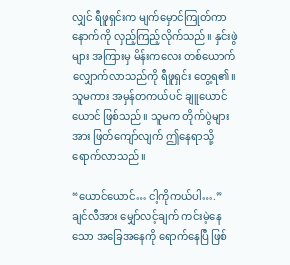လျှင် ရီဖူရှင်းက မျက်မှောင်ကြုတ်ကာ နောက်ကို လှည့်ကြည့်လိုက်သည်။ နှင်းဖွဲများ အကြားမှ မိန်းကလေး တစ်ယောက် လျှောက်လာသည်ကို ရီဖူရှင်း တွေ့ရ၏။ သူမကား အမှန်တကယ်ပင် ချူယောင်ယောင် ဖြစ်သည်။ သူမက တိုက်ပွဲများအား ဖြတ်ကျော်လျက် ဤနေရာသို့ ရောက်လာသည်။

“ယောင်ယောင်… ငါ့ကိုကယ်ပါ….” ချင်လီအား မျှော်လင့်ချက် ကင်းမဲ့နေသော အခြေအနေကို ရောက်နေပြီ ဖြစ်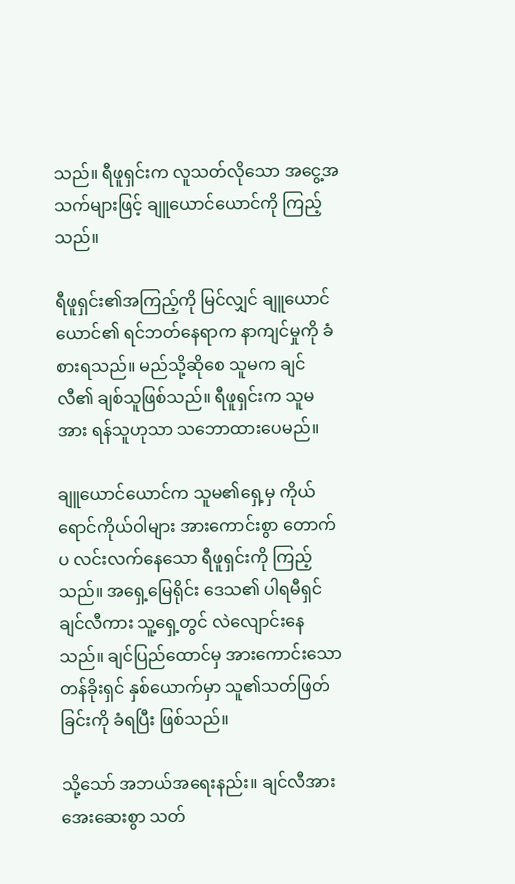သည်။ ရီဖူရှင်းက လူသတ်လိုသော အငွေ့အသက်များဖြင့် ချူယောင်ယောင်ကို ကြည့်သည်။

ရီဖူရှင်း၏အကြည့်ကို မြင်လျှင် ချူယောင်ယောင်၏ ရင်ဘတ်နေရာက နာကျင်မှုကို ခံစားရသည်။ မည်သို့ဆိုစေ သူမက ချင်လီ၏ ချစ်သူဖြစ်သည်။ ရီဖူရှင်းက သူမအား ရန်သူဟုသာ သဘောထားပေမည်။

ချူယောင်ယောင်က သူမ၏ရှေ့မှ ကိုယ်ရောင်ကိုယ်ဝါများ အားကောင်းစွာ တောက်ပ လင်းလက်နေသော ရီဖူရှင်းကို ကြည့်သည်။ အရှေ့မြေရိုင်း ဒေသ၏ ပါရမီရှင် ချင်လီကား သူ့ရှေ့တွင် လဲလျောင်းနေသည်။ ချင်ပြည်ထောင်မှ အားကောင်းသော တန်ခိုးရှင် နှစ်ယောက်မှာ သူ၏သတ်ဖြတ်ခြင်းကို ခံရပြီး ဖြစ်သည်။

သို့သော် အဘယ်အရေးနည်း။ ချင်လီအား အေးဆေးစွာ သတ်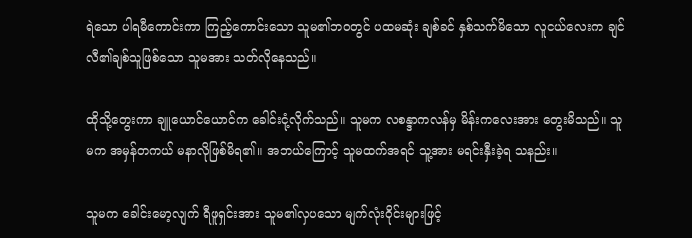ရဲသော ပါရမီကောင်းကာ ကြည့်ကောင်းသော သူမ၏ဘဝတွင် ပထမဆုံး ချစ်ခင် နှစ်သက်မိသော လူငယ်လေးက ချင်လီ၏ချစ်သူဖြစ်သော သူမအား သတ်လိုနေသည်။

ထိုသို့တွေးကာ ချူယောင်ယောင်က ခေါင်းငုံ့လိုက်သည်။ သူမက လစန္ဒာကလန်မှ မိန်းကလေးအား တွေးမိသည်။ သူမက အမှန်တကယ် မနာလိုဖြစ်မိရ၏။ အဘယ်ကြောင့် သူမထက်အရင် သူ့အား မရင်းနှီးခဲ့ရ သနည်း။

သူမက ခေါင်းမော့လျက် ရီဖူရှင်းအား သူမ၏လှပသော မျက်လုံးဝိုင်းများဖြင့်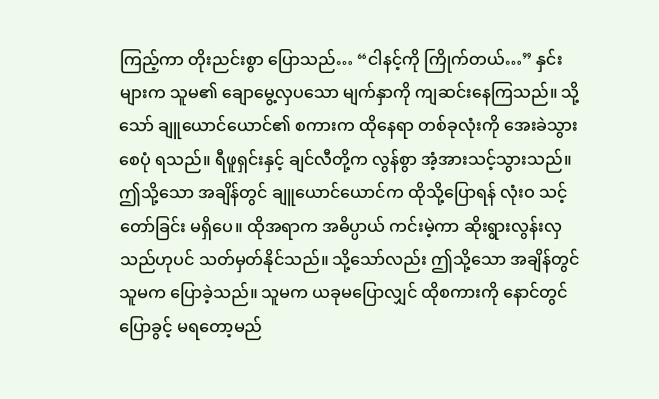ကြည့်ကာ တိုးညင်းစွာ ပြောသည်… “ငါနင့်ကို ကြိုက်တယ်…” နှင်းများက သူမ၏ ချောမွေ့လှပသော မျက်နှာကို ကျဆင်းနေကြသည်။ သို့သော် ချူယောင်ယောင်၏ စကားက ထိုနေရာ တစ်ခုလုံးကို အေးခဲသွားစေပုံ ရသည်။ ရီဖူရှင်းနှင့် ချင်လီတို့က လွန်စွာ အံ့အားသင့်သွားသည်။ ဤသို့သော အချိန်တွင် ချူယောင်ယောင်က ထိုသို့ပြောရန် လုံးဝ သင့်တော်ခြင်း မရှိပေ။ ထိုအရာက အဓိပ္ပာယ် ကင်းမဲ့ကာ ဆိုးရွားလွန်းလှ သည်ဟုပင် သတ်မှတ်နိုင်သည်။ သို့သော်လည်း ဤသို့သော အချိန်တွင် သူမက ပြောခဲ့သည်။ သူမက ယခုမပြောလျှင် ထိုစကားကို နောင်တွင် ပြောခွင့် မရတော့မည်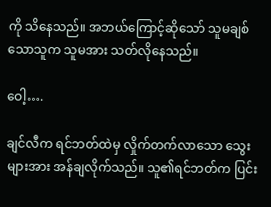ကို သိနေသည်။ အဘယ်ကြောင့်ဆိုသော် သူမချစ်သောသူက သူမအား သတ်လိုနေသည်။

ဝေါ့….

ချင်လီက ရင်ဘတ်ထဲမှ လှိုက်တက်လာသော သွေးများအား အန်ချလိုက်သည်။ သူ၏ရင်ဘတ်က ပြင်း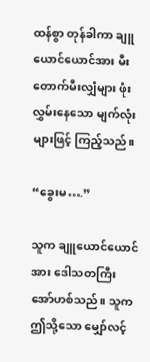ထန်စွာ တုန်ခါကာ ချူယောင်ယောင်အား မီးတောက်မီးလျှံများ ဖုံးလွှမ်းနေသော မျက်လုံးများဖြင့် ကြည့်သည်။

“ခွေးမ….”

သူက ချူယောင်ယောင်အား ဒေါသတကြီး အော်ဟစ်သည်။ သူက ဤသို့သော မျှော်လင့်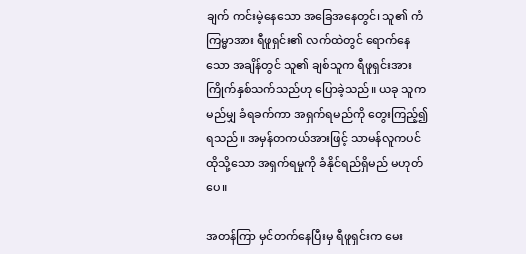ချက် ကင်းမဲ့နေသော အခြေအနေတွင်၊ သူ၏ ကံကြမ္မာအား ရီဖူရှင်း၏ လက်ထဲတွင် ရောက်နေသော အချိန်တွင် သူ၏ ချစ်သူက ရီဖူရှင်းအား ကြိုက်နှစ်သက်သည်ဟု ပြောခဲ့သည်။ ယခု သူက မည်မျှ ခံရခက်ကာ အရှက်ရမည်ကို တွေးကြည့်၍ ရသည်။ အမှန်တကယ်အားဖြင့် သာမန်လူကပင် ထိုသို့သော အရှက်ရမှုကို ခံနိုင်ရည်ရှိမည် မဟုတ်ပေ။

အတန်ကြာ မှင်တက်နေပြီးမှ ရီဖူရှင်းက မေး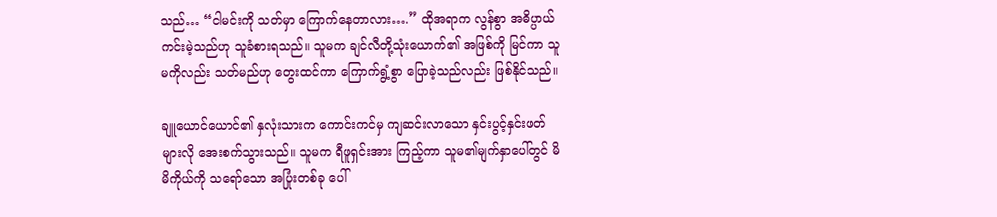သည်… “ငါမင်းကို သတ်မှာ ကြောက်နေတာလား….” ထိုအရာက လွန်စွာ အဓိပ္ပာယ် ကင်းမဲ့သည်ဟု သူခံစားရသည်။ သူမက ချင်လီတို့သုံးယောက်၏ အဖြစ်ကို မြင်ကာ သူမကိုလည်း သတ်မည်ဟု တွေးထင်ကာ ကြောက်ရွံ့စွာ ပြောခဲ့သည်လည်း ဖြစ်နိုင်သည်။

ချူယောင်ယောင်၏ နှလုံးသားက ကောင်းကင်မှ ကျဆင်းလာသော နှင်းပွင့်နှင်းဖတ်များလို အေးစက်သွားသည်။ သူမက ရီဖူရှင်းအား ကြည့်ကာ သူမ၏မျက်နှာပေါ်တွင် မိမိကိုယ်ကို သရော်သော အပြုံးတစ်ခု ပေါ်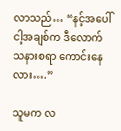လာသည်… “နင့်အပေါ် ငါ့အချစ်က ဒီလောက် သနားစရာ ကောင်းနေလား….”

သူမက လ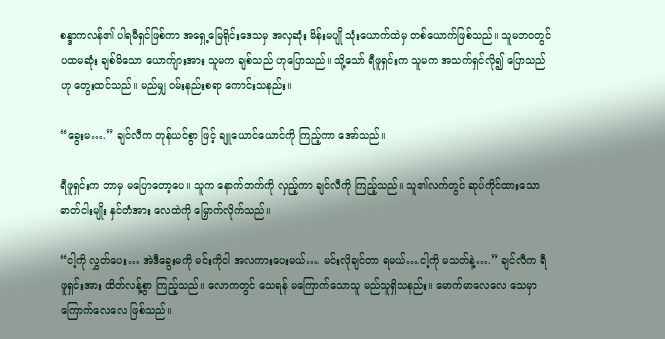စန္ဒာကလန်၏ ပါရမီရှင်ဖြစ်ကာ အရှေ့မြေရိုင်းဒေသမှ အလှဆုံး မိန်းမပျို သုံးယောက်ထဲမှ တစ်ယောက်ဖြစ်သည်။ သူမဘဝတွင် ပထမဆုံး ချစ်မိသော ယောက်ျားအား သူမက ချစ်သည် ဟုပြောသည်။ သို့သော် ရီဖူရှင်းက သူမက အသက်ရှင်လို၍ ပြောသည်ဟု တွေးထင်သည်။ မည်မျှ ဝမ်းနည်းစရာ ကောင်းသနည်း။

“ခွေးမ….” ချင်လီက တုန်ယင်စွာ ဖြင့် ချူယောင်ယောင်ကို ကြည့်ကာ အော်သည်။

ရီဖူရှင်းက ဘာမှ မပြောတော့ပေ။ သူက နောက်ဘက်ကို လှည့်ကာ ချင်လီကို ကြည့်သည်။ သူ၏လက်တွင် ဆုပ်ကိုင်ထားသော ဓာတ်ငါးမျိုး နှင်တံအား လေထဲကို မြှောက်လိုက်သည်။

“ငါ့ကို လွှတ်ပေး… အဲဒီခွေးမကို မင်းကိုငါ အလကားပေးမယ်…. မင်းလိုချင်တာ ရမယ်….ငါ့ကို မသတ်နဲ့….” ချင်လီက ရီဖူရှင်းအား ထိတ်လန့်စွာ ကြည့်သည်။ လောကတွင် သေရန် မကြောက်သောသူ မည်သူရှိသနည်း။ မောက်မာလေလေ သေမှာ ကြောက်လေလေ ဖြစ်သည်။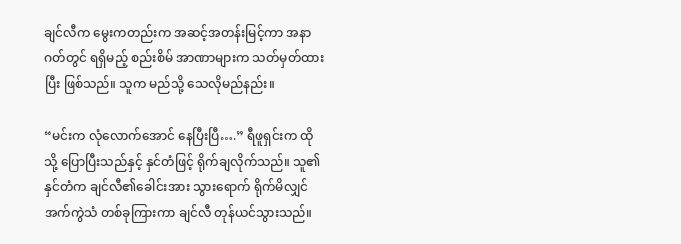ချင်လီက မွေးကတည်းက အဆင့်အတန်းမြင့်ကာ အနာဂတ်တွင် ရရှိမည့် စည်းစိမ် အာဏာများက သတ်မှတ်ထားပြီး ဖြစ်သည်။ သူက မည်သို့ သေလိုမည်နည်း။

“မင်းက လုံလောက်အောင် နေပြီးပြီ….” ရီဖူရှင်းက ထိုသို့ ပြောပြီးသည်နှင့် နှင်တံဖြင့် ရိုက်ချလိုက်သည်။ သူ၏နှင်တံက ချင်လီ၏ခေါင်းအား သွားရောက် ရိုက်မိလျှင် အက်ကွဲသံ တစ်ခုကြားကာ ချင်လီ တုန်ယင်သွားသည်။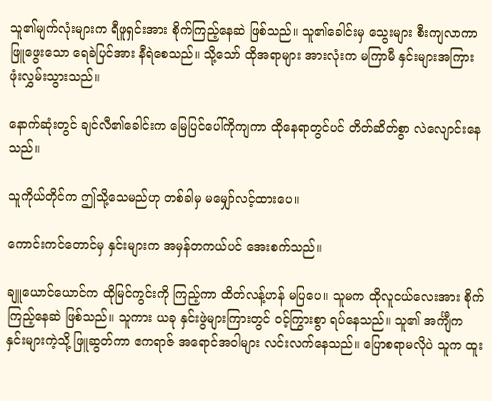သူ၏မျက်လုံးများက ရီဖူရှင်းအား စိုက်ကြည့်နေဆဲ ဖြစ်သည်။ သူ၏ခေါင်းမှ သွေးများ စီးကျလာကာ ဖြူဖွေးသော ရေခဲပြင်အား နီရဲစေသည်။ သို့သော် ထိုအရာများ အားလုံးက မကြာမီ နှင်းများအကြား ဖုံးလွှမ်းသွားသည်။

နောက်ဆုံးတွင် ချင်လီ၏ခေါင်းက မြေပြင်ပေါ်ကိုကျကာ ထိုနေရာတွင်ပင် တိတ်ဆိတ်စွာ လဲလျောင်းနေသည်။

သူကိုယ်တိုင်က ဤသို့သေမည်ဟု တစ်ခါမှ မမျှော်လင့်ထားပေ။

ကောင်းကင်တောင်မှ နှင်းများက အမှန်တကယ်ပင် အေးစက်သည်။

ချူယောင်ယောင်က ထိုမြင်ကွင်းကို ကြည့်ကာ ထိတ်လန့်ဟန် မပြပေ။ သူမက ထိုလူငယ်လေးအား စိုက်ကြည့်နေဆဲ ဖြစ်သည်။ သူကား ယခု နှင်းဖွဲများကြားတွင် ဝင့်ကြွားစွာ ရပ်နေသည်။ သူ၏ အင်္ကျီက နှင်းများကဲ့သို့ ဖြူဆွတ်ကာ ဧကရာဇ် အရောင်အဝါများ လင်းလက်နေသည်။ ပြောစရာမလိုပဲ သူက ထူး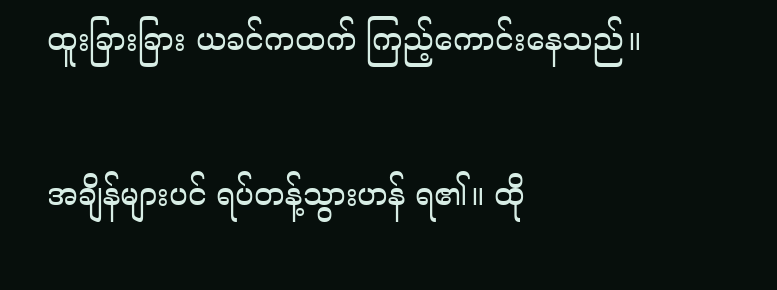ထူးခြားခြား ယခင်ကထက် ကြည့်ကောင်းနေသည်။

အချိန်များပင် ရပ်တန့်သွားဟန် ရ၏။ ထို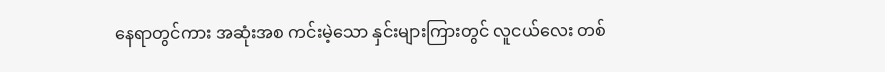နေရာတွင်ကား အဆုံးအစ ကင်းမဲ့သော နှင်းများကြားတွင် လူငယ်လေး တစ်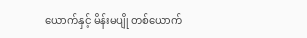ယောက်နှင့် မိန်းမပျို တစ်ယောက်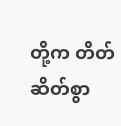တို့က တိတ်ဆိတ်စွာ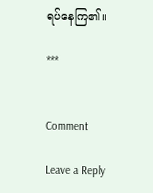ရပ်နေကြ၏။

***


Comment

Leave a Reply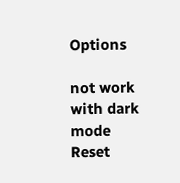Options

not work with dark mode
Reset